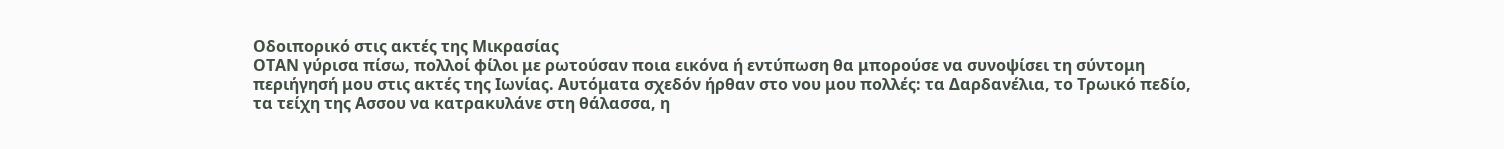Οδοιπορικό στις ακτές της Μικρασίας
ΟΤΑΝ γύρισα πίσω, πολλοί φίλοι με ρωτούσαν ποια εικόνα ή εντύπωση θα μπορούσε να συνοψίσει τη σύντομη περιήγησή μου στις ακτές της Ιωνίας. Αυτόματα σχεδόν ήρθαν στο νου μου πολλές: τα Δαρδανέλια, το Τρωικό πεδίο, τα τείχη της Ασσου να κατρακυλάνε στη θάλασσα, η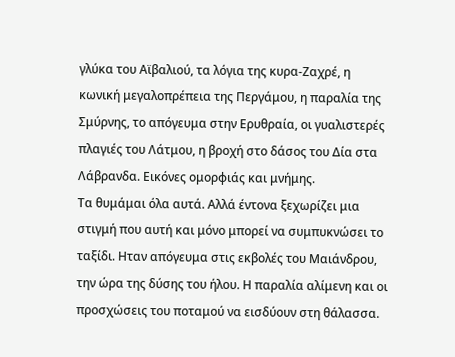γλύκα του Αϊβαλιού, τα λόγια της κυρα-Ζαχρέ, η κωνική μεγαλοπρέπεια της Περγάμου, η παραλία της Σμύρνης, το απόγευμα στην Ερυθραία, οι γυαλιστερές πλαγιές του Λάτμου, η βροχή στο δάσος του Δία στα Λάβρανδα. Εικόνες ομορφιάς και μνήμης.
Τα θυμάμαι όλα αυτά. Αλλά έντονα ξεχωρίζει μια στιγμή που αυτή και μόνο μπορεί να συμπυκνώσει το ταξίδι. Ηταν απόγευμα στις εκβολές του Μαιάνδρου, την ώρα της δύσης του ήλου. Η παραλία αλίμενη και οι προσχώσεις του ποταμού να εισδύουν στη θάλασσα.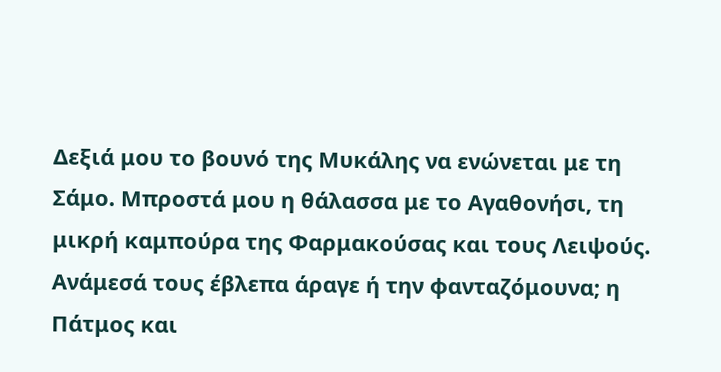Δεξιά μου το βουνό της Μυκάλης να ενώνεται με τη Σάμο. Μπροστά μου η θάλασσα με το Αγαθονήσι, τη μικρή καμπούρα της Φαρμακούσας και τους Λειψούς. Ανάμεσά τους έβλεπα άραγε ή την φανταζόμουνα; η Πάτμος και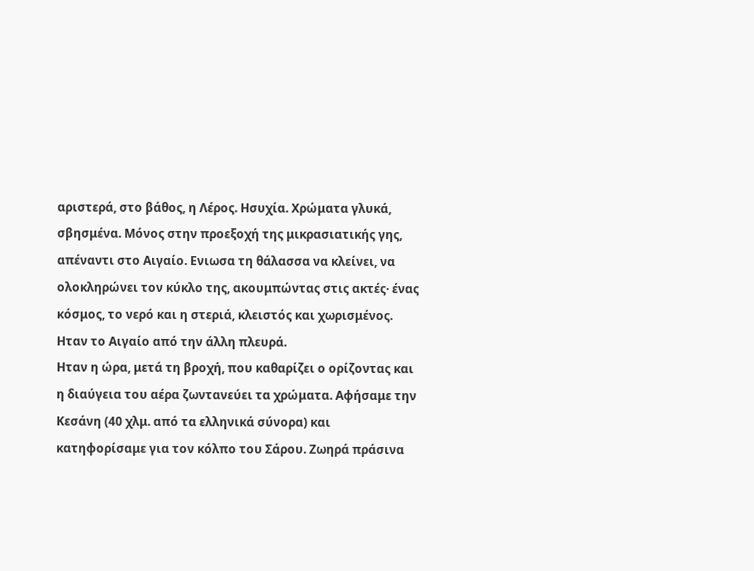αριστερά, στο βάθος, η Λέρος. Ησυχία. Χρώματα γλυκά, σβησμένα. Μόνος στην προεξοχή της μικρασιατικής γης, απέναντι στο Αιγαίο. Ενιωσα τη θάλασσα να κλείνει, να ολοκληρώνει τον κύκλο της, ακουμπώντας στις ακτές· ένας κόσμος, το νερό και η στεριά, κλειστός και χωρισμένος. Ηταν το Αιγαίο από την άλλη πλευρά.
Ηταν η ώρα, μετά τη βροχή, που καθαρίζει ο ορίζοντας και η διαύγεια του αέρα ζωντανεύει τα χρώματα. Αφήσαμε την Κεσάνη (40 χλμ. από τα ελληνικά σύνορα) και κατηφορίσαμε για τον κόλπο του Σάρου. Ζωηρά πράσινα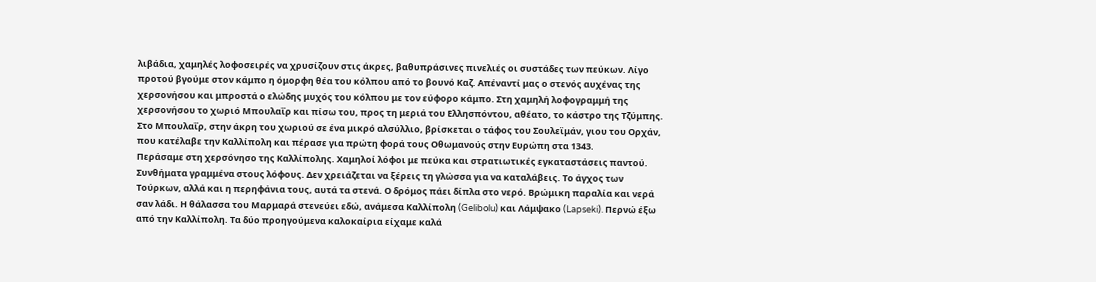λιβάδια, χαμηλές λοφοσειρές να χρυσίζουν στις άκρες, βαθυπράσινες πινελιές οι συστάδες των πεύκων. Λίγο προτού βγούμε στον κάμπο η όμορφη θέα του κόλπου από το βουνό Καζ. Απέναντί μας ο στενός αυχένας της χερσονήσου και μπροστά ο ελώδης μυχός του κόλπου με τον εύφορο κάμπο. Στη χαμηλή λοφογραμμή της χερσονήσου το χωριό Μπουλαΐρ και πίσω του, προς τη μεριά του Ελλησπόντου, αθέατο, το κάστρο της Τζύμπης. Στο Μπουλαΐρ, στην άκρη του χωριού σε ένα μικρό αλσύλλιο, βρίσκεται ο τάφος του Σουλεϊμάν, γιου του Ορχάν, που κατέλαβε την Καλλίπολη και πέρασε για πρώτη φορά τους Οθωμανούς στην Ευρώπη στα 1343.
Περάσαμε στη χερσόνησο της Καλλίπολης. Χαμηλοί λόφοι με πεύκα και στρατιωτικές εγκαταστάσεις παντού. Συνθήματα γραμμένα στους λόφους. Δεν χρειάζεται να ξέρεις τη γλώσσα για να καταλάβεις. Το άγχος των Τούρκων, αλλά και η περηφάνια τους, αυτά τα στενά. Ο δρόμος πάει δίπλα στο νερό. Βρώμικη παραλία και νερά σαν λάδι. Η θάλασσα του Μαρμαρά στενεύει εδώ, ανάμεσα Καλλίπολη (Gelibolu) και Λάμψακο (Lapseki). Περνώ έξω από την Καλλίπολη. Τα δύο προηγούμενα καλοκαίρια είχαμε καλά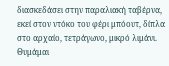διασκεδάσει στην παραλιακή ταβέρνα, εκεί στον ντόκο του φέρι μπόουτ, δίπλα στο αρχαίο, τετράγωνο, μικρό λιμάνι. Θυμάμαι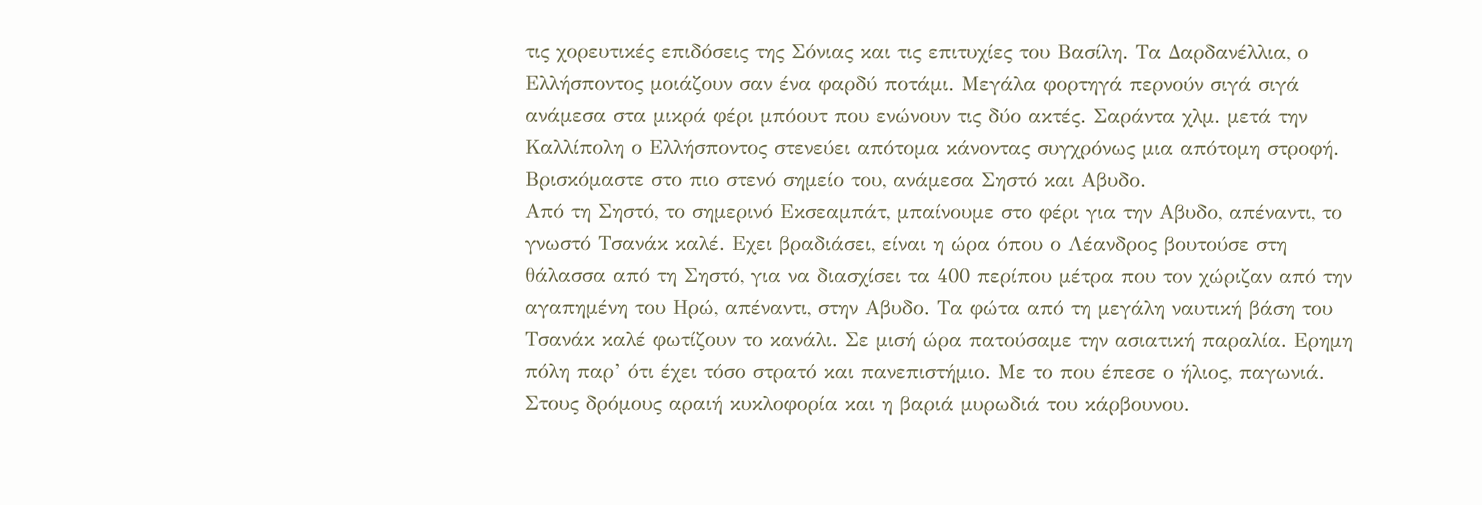τις χορευτικές επιδόσεις της Σόνιας και τις επιτυχίες του Βασίλη. Τα Δαρδανέλλια, ο Ελλήσποντος μοιάζουν σαν ένα φαρδύ ποτάμι. Μεγάλα φορτηγά περνούν σιγά σιγά ανάμεσα στα μικρά φέρι μπόουτ που ενώνουν τις δύο ακτές. Σαράντα χλμ. μετά την Καλλίπολη ο Ελλήσποντος στενεύει απότομα κάνοντας συγχρόνως μια απότομη στροφή. Βρισκόμαστε στο πιο στενό σημείο του, ανάμεσα Σηστό και Αβυδο.
Από τη Σηστό, το σημερινό Εκσεαμπάτ, μπαίνουμε στο φέρι για την Αβυδο, απέναντι, το γνωστό Τσανάκ καλέ. Εχει βραδιάσει, είναι η ώρα όπου ο Λέανδρος βουτούσε στη θάλασσα από τη Σηστό, για να διασχίσει τα 400 περίπου μέτρα που τον χώριζαν από την αγαπημένη του Ηρώ, απέναντι, στην Αβυδο. Τα φώτα από τη μεγάλη ναυτική βάση του Τσανάκ καλέ φωτίζουν το κανάλι. Σε μισή ώρα πατούσαμε την ασιατική παραλία. Ερημη πόλη παρ’ ότι έχει τόσο στρατό και πανεπιστήμιο. Με το που έπεσε ο ήλιος, παγωνιά. Στους δρόμους αραιή κυκλοφορία και η βαριά μυρωδιά του κάρβουνου.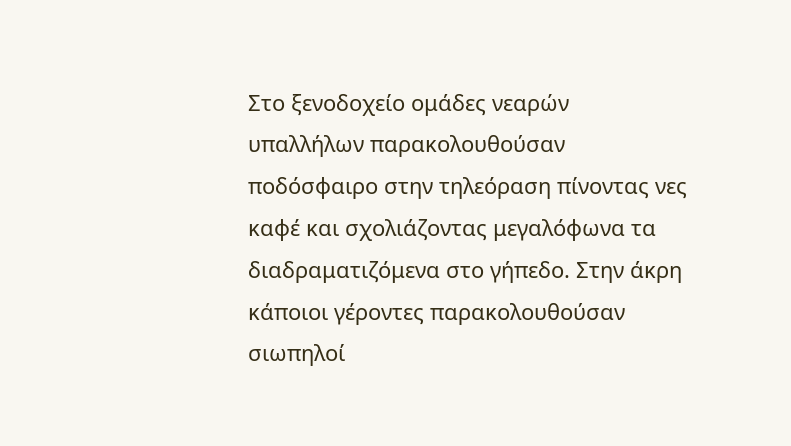Στο ξενοδοχείο ομάδες νεαρών υπαλλήλων παρακολουθούσαν ποδόσφαιρο στην τηλεόραση πίνοντας νες καφέ και σχολιάζοντας μεγαλόφωνα τα διαδραματιζόμενα στο γήπεδο. Στην άκρη κάποιοι γέροντες παρακολουθούσαν σιωπηλοί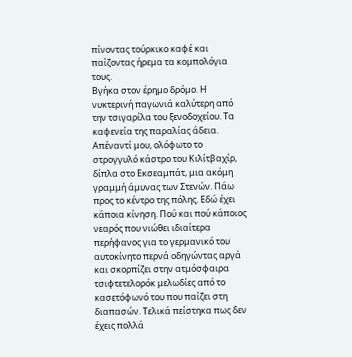πίνοντας τούρκικο καφέ και παίζοντας ήρεμα τα κομπολόγια τους.
Βγήκα στον έρημο δρόμο. Η νυκτερινή παγωνιά καλύτερη από την τσιγαρίλα του ξενοδοχείου. Τα καφενεία της παραλίας άδεια. Απέναντί μου, ολόφωτο το στρογγυλό κάστρο του Κιλίτβαχίρ, δίπλα στο Εκσεαμπάτ, μια ακόμη γραμμή άμυνας των Στενών. Πάω προς το κέντρο της πόλης. Εδώ έχει κάποια κίνηση. Πού και πού κάποιος νεαρός που νιώθει ιδιαίτερα περήφανος για το γερμανικό του αυτοκίνητο περνά οδηγώντας αργά και σκορπίζει στην ατμόσφαιρα τσιφτετελορόκ μελωδίες από το κασετόφωνό του που παίζει στη διαπασών. Τελικά πείστηκα πως δεν έχεις πολλά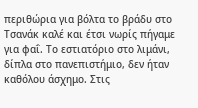περιθώρια για βόλτα το βράδυ στο Τσανάκ καλέ και έτσι νωρίς πήγαμε για φαΐ. Το εστιατόριο στο λιμάνι, δίπλα στο πανεπιστήμιο, δεν ήταν καθόλου άσχημο. Στις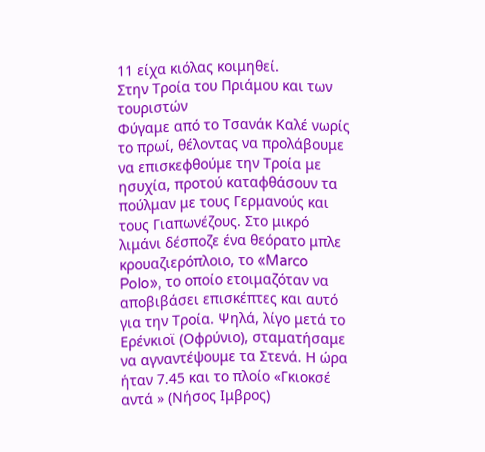11 είχα κιόλας κοιμηθεί.
Στην Τροία του Πριάμου και των τουριστών
Φύγαμε από το Τσανάκ Καλέ νωρίς το πρωί, θέλοντας να προλάβουμε να επισκεφθούμε την Τροία με ησυχία, προτού καταφθάσουν τα πούλμαν με τους Γερμανούς και τους Γιαπωνέζους. Στο μικρό λιμάνι δέσποζε ένα θεόρατο μπλε κρουαζιερόπλοιο, το «Marco Polo», το οποίο ετοιμαζόταν να αποβιβάσει επισκέπτες και αυτό για την Τροία. Ψηλά, λίγο μετά το Ερένκιοϊ (Οφρύνιο), σταματήσαμε να αγναντέψουμε τα Στενά. Η ώρα ήταν 7.45 και το πλοίο «Γκιοκσέ αντά » (Νήσος Ιμβρος)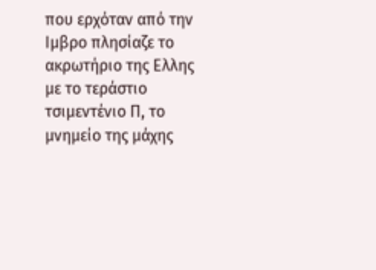που ερχόταν από την Ιμβρο πλησίαζε το ακρωτήριο της Ελλης με το τεράστιο τσιμεντένιο Π, το μνημείο της μάχης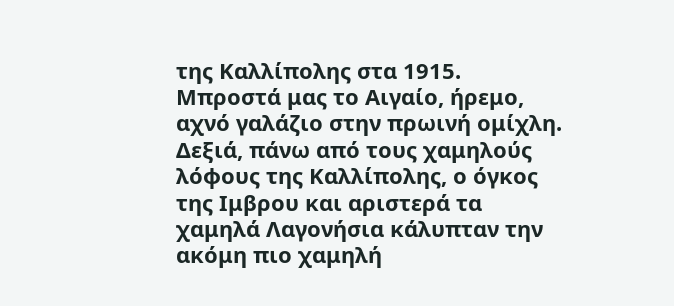της Καλλίπολης στα 1915. Μπροστά μας το Αιγαίο, ήρεμο, αχνό γαλάζιο στην πρωινή ομίχλη. Δεξιά, πάνω από τους χαμηλούς λόφους της Καλλίπολης, ο όγκος της Ιμβρου και αριστερά τα χαμηλά Λαγονήσια κάλυπταν την ακόμη πιο χαμηλή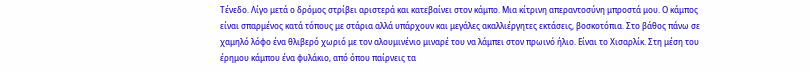Τένεδο. Λίγο μετά ο δρόμος στρίβει αριστερά και κατεβαίνει στον κάμπο. Μια κίτρινη απεραντοσύνη μπροστά μου. Ο κάμπος είναι σπαρμένος κατά τόπους με στάρια αλλά υπάρχουν και μεγάλες ακαλλιέργητες εκτάσεις, βοσκοτόπια. Στο βάθος πάνω σε χαμηλό λόφο ένα θλιβερό χωριό με τον αλουμινένιο μιναρέ του να λάμπει στον πρωινό ήλιο. Είναι το Χισαρλίκ. Στη μέση του έρημου κάμπου ένα φυλάκιο, από όπου παίρνεις τα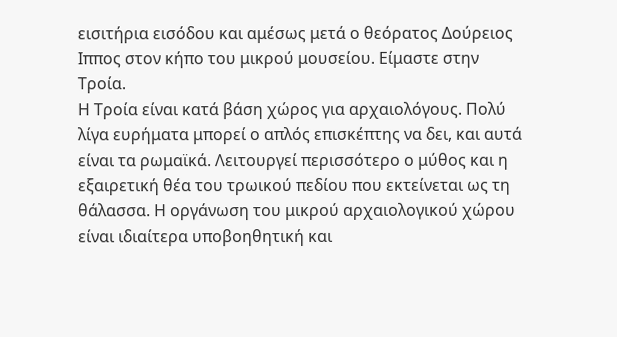εισιτήρια εισόδου και αμέσως μετά ο θεόρατος Δούρειος Ιππος στον κήπο του μικρού μουσείου. Είμαστε στην Τροία.
Η Τροία είναι κατά βάση χώρος για αρχαιολόγους. Πολύ λίγα ευρήματα μπορεί ο απλός επισκέπτης να δει, και αυτά είναι τα ρωμαϊκά. Λειτουργεί περισσότερο ο μύθος και η εξαιρετική θέα του τρωικού πεδίου που εκτείνεται ως τη θάλασσα. Η οργάνωση του μικρού αρχαιολογικού χώρου είναι ιδιαίτερα υποβοηθητική και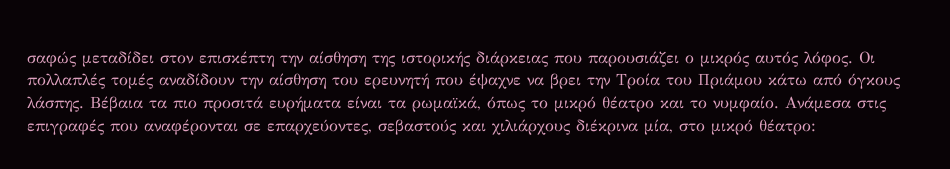σαφώς μεταδίδει στον επισκέπτη την αίσθηση της ιστορικής διάρκειας που παρουσιάζει ο μικρός αυτός λόφος. Οι πολλαπλές τομές αναδίδουν την αίσθηση του ερευνητή που έψαχνε να βρει την Τροία του Πριάμου κάτω από όγκους λάσπης. Βέβαια τα πιο προσιτά ευρήματα είναι τα ρωμαϊκά, όπως το μικρό θέατρο και το νυμφαίο. Ανάμεσα στις επιγραφές που αναφέρονται σε επαρχεύοντες, σεβαστούς και χιλιάρχους διέκρινα μία, στο μικρό θέατρο: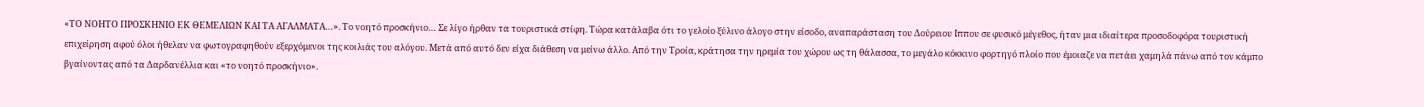«ΤΟ ΝΟΗΤΟ ΠΡΟΣΚΗΝΙΟ ΕΚ ΘΕΜΕΛΙΩΝ ΚΑΙ ΤΑ ΑΓΑΛΜΑΤΑ…». Το νοητό προσκήνιο… Σε λίγο ήρθαν τα τουριστικά στίφη. Τώρα κατάλαβα ότι το γελοίο ξύλινο άλογο στην είσοδο, αναπαράσταση του Δούρειου Ιππου σε φυσικό μέγεθος, ήταν μια ιδιαίτερα προσοδοφόρα τουριστική επιχείρηση αφού όλοι ήθελαν να φωτογραφηθούν εξερχόμενοι της κοιλιάς του αλόγου. Μετά από αυτό δεν είχα διάθεση να μείνω άλλο. Από την Τροία, κράτησα την ηρεμία του χώρου ως τη θάλασσα, το μεγάλο κόκκινο φορτηγό πλοίο που έμοιαζε να πετάει χαμηλά πάνω από τον κάμπο βγαίνοντας από τα Δαρδανέλλια και «το νοητό προσκήνιο».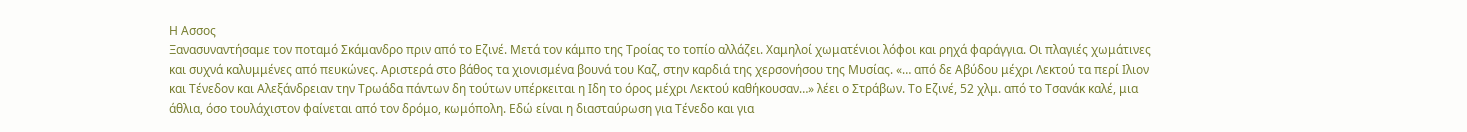Η Ασσος
Ξανασυναντήσαμε τον ποταμό Σκάμανδρο πριν από το Εζινέ. Μετά τον κάμπο της Τροίας το τοπίο αλλάζει. Χαμηλοί χωματένιοι λόφοι και ρηχά φαράγγια. Οι πλαγιές χωμάτινες και συχνά καλυμμένες από πευκώνες. Αριστερά στο βάθος τα χιονισμένα βουνά του Καζ, στην καρδιά της χερσονήσου της Μυσίας. «… από δε Αβύδου μέχρι Λεκτού τα περί Ιλιον και Τένεδον και Αλεξάνδρειαν την Τρωάδα πάντων δη τούτων υπέρκειται η Ιδη το όρος μέχρι Λεκτού καθήκουσαν…» λέει ο Στράβων. Το Εζινέ, 52 χλμ. από το Τσανάκ καλέ, μια άθλια, όσο τουλάχιστον φαίνεται από τον δρόμο, κωμόπολη. Εδώ είναι η διασταύρωση για Τένεδο και για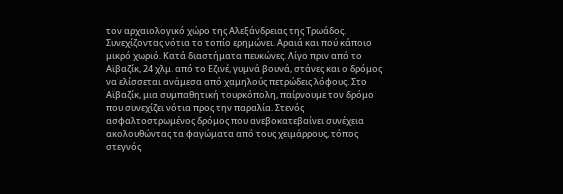τον αρχαιολογικό χώρο της Αλεξάνδρειας της Τρωάδος. Συνεχίζοντας νότια το τοπίο ερημώνει. Αραιά και πού κάποιο μικρό χωριό. Κατά διαστήματα πευκώνες. Λίγο πριν από το Αϊβαζίκ, 24 χλμ. από το Εζινέ, γυμνά βουνά, στάνες και ο δρόμος να ελίσσεται ανάμεσα από χαμηλούς πετρώδεις λόφους. Στο Αϊβαζίκ, μια συμπαθητική τουρκόπολη, παίρνουμε τον δρόμο που συνεχίζει νότια προς την παραλία. Στενός ασφαλτοστρωμένος δρόμος που ανεβοκατεβαίνει συνέχεια ακολουθώντας τα φαγώματα από τους χειμάρρους, τόπος στεγνός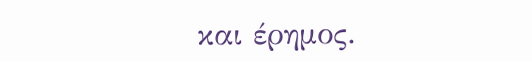και έρημος.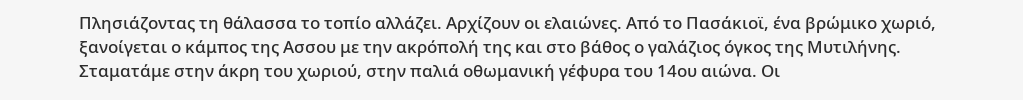Πλησιάζοντας τη θάλασσα το τοπίο αλλάζει. Αρχίζουν οι ελαιώνες. Από το Πασάκιοϊ, ένα βρώμικο χωριό, ξανοίγεται ο κάμπος της Ασσου με την ακρόπολή της και στο βάθος ο γαλάζιος όγκος της Μυτιλήνης.
Σταματάμε στην άκρη του χωριού, στην παλιά οθωμανική γέφυρα του 14ου αιώνα. Οι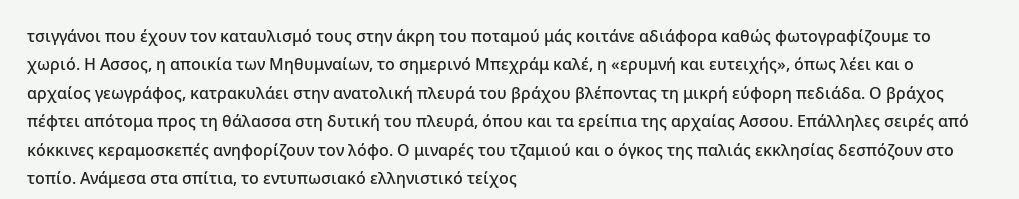τσιγγάνοι που έχουν τον καταυλισμό τους στην άκρη του ποταμού μάς κοιτάνε αδιάφορα καθώς φωτογραφίζουμε το χωριό. Η Ασσος, η αποικία των Μηθυμναίων, το σημερινό Μπεχράμ καλέ, η «ερυμνή και ευτειχής», όπως λέει και ο αρχαίος γεωγράφος, κατρακυλάει στην ανατολική πλευρά του βράχου βλέποντας τη μικρή εύφορη πεδιάδα. Ο βράχος πέφτει απότομα προς τη θάλασσα στη δυτική του πλευρά, όπου και τα ερείπια της αρχαίας Ασσου. Επάλληλες σειρές από κόκκινες κεραμοσκεπές ανηφορίζουν τον λόφο. Ο μιναρές του τζαμιού και ο όγκος της παλιάς εκκλησίας δεσπόζουν στο τοπίο. Ανάμεσα στα σπίτια, το εντυπωσιακό ελληνιστικό τείχος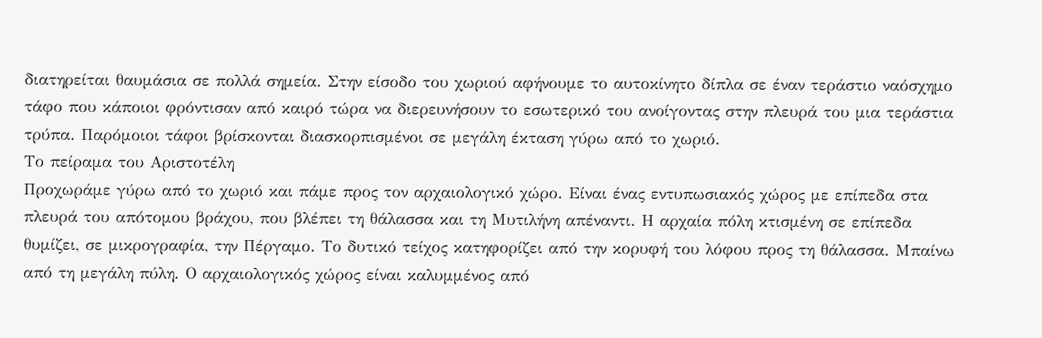διατηρείται θαυμάσια σε πολλά σημεία. Στην είσοδο του χωριού αφήνουμε το αυτοκίνητο δίπλα σε έναν τεράστιο ναόσχημο τάφο που κάποιοι φρόντισαν από καιρό τώρα να διερευνήσουν το εσωτερικό του ανοίγοντας στην πλευρά του μια τεράστια τρύπα. Παρόμοιοι τάφοι βρίσκονται διασκορπισμένοι σε μεγάλη έκταση γύρω από το χωριό.
Το πείραμα του Αριστοτέλη
Προχωράμε γύρω από το χωριό και πάμε προς τον αρχαιολογικό χώρο. Είναι ένας εντυπωσιακός χώρος με επίπεδα στα πλευρά του απότομου βράχου, που βλέπει τη θάλασσα και τη Μυτιλήνη απέναντι. Η αρχαία πόλη κτισμένη σε επίπεδα θυμίζει, σε μικρογραφία, την Πέργαμο. Το δυτικό τείχος κατηφορίζει από την κορυφή του λόφου προς τη θάλασσα. Μπαίνω από τη μεγάλη πύλη. Ο αρχαιολογικός χώρος είναι καλυμμένος από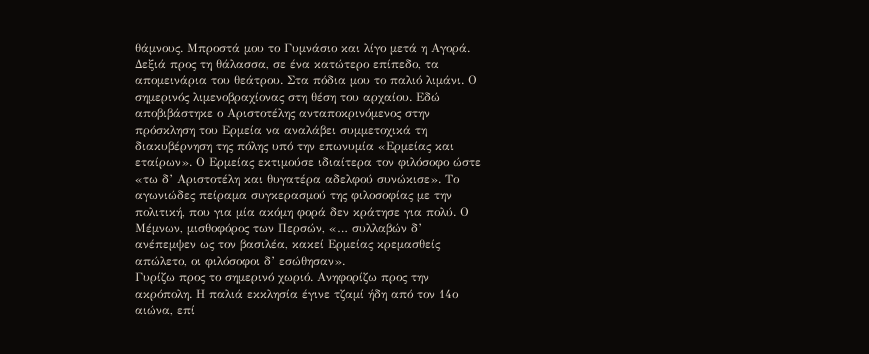θάμνους. Μπροστά μου το Γυμνάσιο και λίγο μετά η Αγορά. Δεξιά προς τη θάλασσα, σε ένα κατώτερο επίπεδο, τα απομεινάρια του θεάτρου. Στα πόδια μου το παλιό λιμάνι. Ο σημερινός λιμενοβραχίονας στη θέση του αρχαίου. Εδώ αποβιβάστηκε ο Αριστοτέλης ανταποκρινόμενος στην πρόσκληση του Ερμεία να αναλάβει συμμετοχικά τη διακυβέρνηση της πόλης υπό την επωνυμία «Ερμείας και εταίρων». Ο Ερμείας εκτιμούσε ιδιαίτερα τον φιλόσοφο ώστε «τω δ’ Αριστοτέλη και θυγατέρα αδελφού συνώκισε». Το αγωνιώδες πείραμα συγκερασμού της φιλοσοφίας με την πολιτική, που για μία ακόμη φορά δεν κράτησε για πολύ. Ο Μέμνων, μισθοφόρος των Περσών, «… συλλαβών δ’ ανέπεμψεν ως τον βασιλέα, κακεί Ερμείας κρεμασθείς απώλετο, οι φιλόσοφοι δ’ εσώθησαν».
Γυρίζω προς το σημερινό χωριό. Ανηφορίζω προς την ακρόπολη. Η παλιά εκκλησία έγινε τζαμί ήδη από τον 14ο αιώνα, επί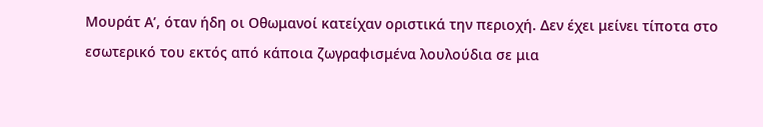Μουράτ Α’, όταν ήδη οι Οθωμανοί κατείχαν οριστικά την περιοχή. Δεν έχει μείνει τίποτα στο εσωτερικό του εκτός από κάποια ζωγραφισμένα λουλούδια σε μια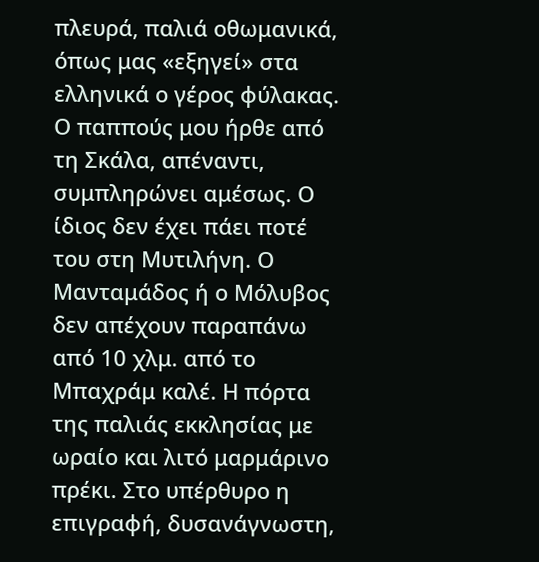πλευρά, παλιά οθωμανικά, όπως μας «εξηγεί» στα ελληνικά ο γέρος φύλακας. Ο παππούς μου ήρθε από τη Σκάλα, απέναντι, συμπληρώνει αμέσως. Ο ίδιος δεν έχει πάει ποτέ του στη Μυτιλήνη. Ο Μανταμάδος ή ο Μόλυβος δεν απέχουν παραπάνω από 10 χλμ. από το Μπαχράμ καλέ. Η πόρτα της παλιάς εκκλησίας με ωραίο και λιτό μαρμάρινο πρέκι. Στο υπέρθυρο η επιγραφή, δυσανάγνωστη,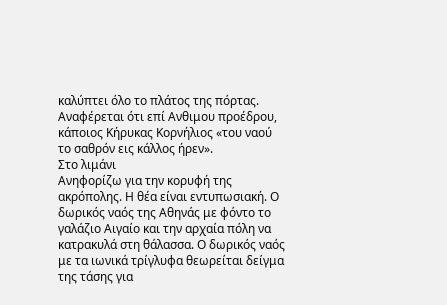καλύπτει όλο το πλάτος της πόρτας. Αναφέρεται ότι επί Ανθιμου προέδρου, κάποιος Κήρυκας Κορνήλιος «του ναού το σαθρόν εις κάλλος ήρεν».
Στο λιμάνι
Ανηφορίζω για την κορυφή της ακρόπολης. Η θέα είναι εντυπωσιακή. Ο δωρικός ναός της Αθηνάς με φόντο το γαλάζιο Αιγαίο και την αρχαία πόλη να κατρακυλά στη θάλασσα. Ο δωρικός ναός με τα ιωνικά τρίγλυφα θεωρείται δείγμα της τάσης για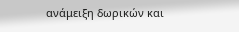ανάμειξη δωρικών και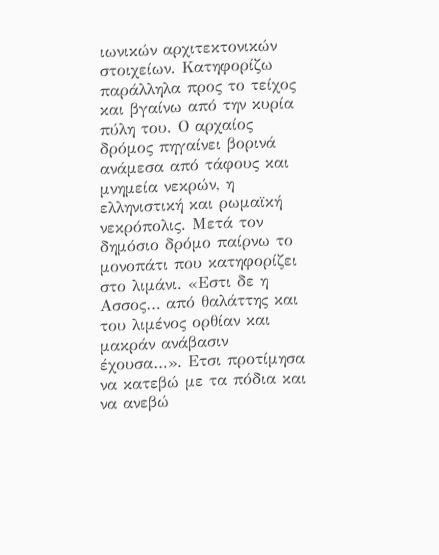ιωνικών αρχιτεκτονικών στοιχείων. Κατηφορίζω παράλληλα προς το τείχος και βγαίνω από την κυρία πύλη του. Ο αρχαίος δρόμος πηγαίνει βορινά ανάμεσα από τάφους και μνημεία νεκρών, η ελληνιστική και ρωμαϊκή νεκρόπολις. Μετά τον δημόσιο δρόμο παίρνω το μονοπάτι που κατηφορίζει στο λιμάνι. «Εστι δε η Ασσος… από θαλάττης και του λιμένος ορθίαν και μακράν ανάβασιν έχουσα…». Ετσι προτίμησα να κατεβώ με τα πόδια και να ανεβώ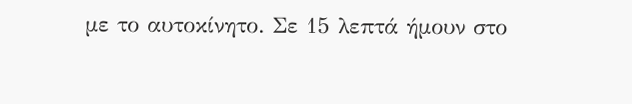με το αυτοκίνητο. Σε 15 λεπτά ήμουν στο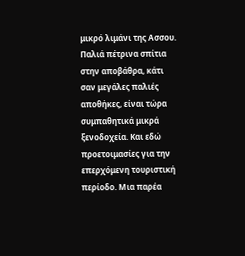μικρό λιμάνι της Ασσου.
Παλιά πέτρινα σπίτια στην αποβάθρα, κάτι σαν μεγάλες παλιές αποθήκες, είναι τώρα συμπαθητικά μικρά ξενοδοχεία. Και εδώ προετοιμασίες για την επερχόμενη τουριστική περίοδο. Μια παρέα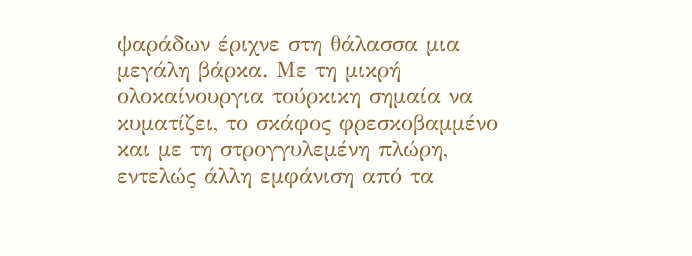ψαράδων έριχνε στη θάλασσα μια μεγάλη βάρκα. Με τη μικρή ολοκαίνουργια τούρκικη σημαία να κυματίζει, το σκάφος φρεσκοβαμμένο και με τη στρογγυλεμένη πλώρη, εντελώς άλλη εμφάνιση από τα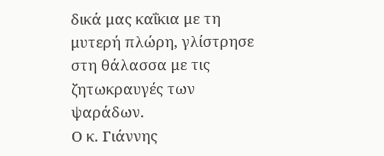δικά μας καΐκια με τη μυτερή πλώρη, γλίστρησε στη θάλασσα με τις ζητωκραυγές των ψαράδων.
Ο κ. Γιάννης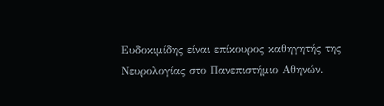Ευδοκιμίδης είναι επίκουρος καθηγητής της Νευρολογίας στο Πανεπιστήμιο Αθηνών.